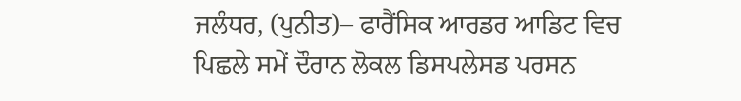ਜਲੰਧਰ, (ਪੁਨੀਤ)– ਫਾਰੈਂਸਿਕ ਆਰਡਰ ਆਡਿਟ ਵਿਚ ਪਿਛਲੇ ਸਮੇਂ ਦੌਰਾਨ ਲੋਕਲ ਡਿਸਪਲੇਸਡ ਪਰਸਨ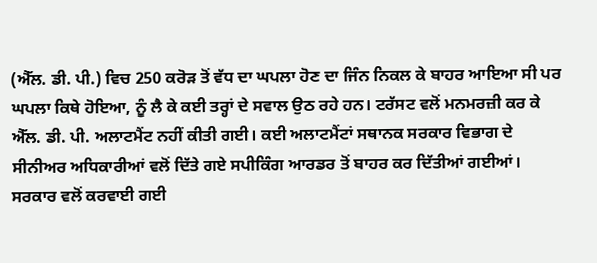(ਐੱਲ. ਡੀ. ਪੀ.) ਵਿਚ 250 ਕਰੋੜ ਤੋਂ ਵੱਧ ਦਾ ਘਪਲਾ ਹੋਣ ਦਾ ਜਿੰਨ ਨਿਕਲ ਕੇ ਬਾਹਰ ਆਇਆ ਸੀ ਪਰ ਘਪਲਾ ਕਿਥੇ ਹੋਇਆ, ਨੂੰ ਲੈ ਕੇ ਕਈ ਤਰ੍ਹਾਂ ਦੇ ਸਵਾਲ ਉਠ ਰਹੇ ਹਨ। ਟਰੱਸਟ ਵਲੋਂ ਮਨਮਰਜ਼ੀ ਕਰ ਕੇ ਐੱਲ. ਡੀ. ਪੀ. ਅਲਾਟਮੈਂਟ ਨਹੀਂ ਕੀਤੀ ਗਈ। ਕਈ ਅਲਾਟਮੈਂਟਾਂ ਸਥਾਨਕ ਸਰਕਾਰ ਵਿਭਾਗ ਦੇ ਸੀਨੀਅਰ ਅਧਿਕਾਰੀਆਂ ਵਲੋਂ ਦਿੱਤੇ ਗਏ ਸਪੀਕਿੰਗ ਆਰਡਰ ਤੋਂ ਬਾਹਰ ਕਰ ਦਿੱਤੀਆਂ ਗਈਆਂ।
ਸਰਕਾਰ ਵਲੋਂ ਕਰਵਾਈ ਗਈ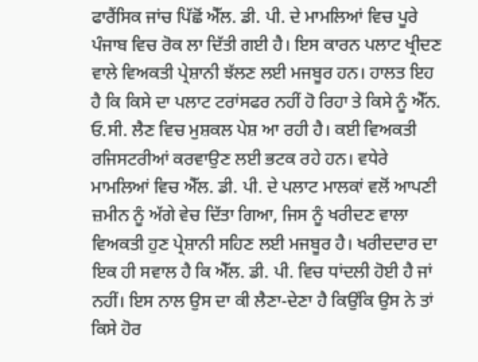ਫਾਰੈਂਸਿਕ ਜਾਂਚ ਪਿੱਛੋਂ ਐੱਲ. ਡੀ. ਪੀ. ਦੇ ਮਾਮਲਿਆਂ ਵਿਚ ਪੂਰੇ ਪੰਜਾਬ ਵਿਚ ਰੋਕ ਲਾ ਦਿੱਤੀ ਗਈ ਹੈ। ਇਸ ਕਾਰਨ ਪਲਾਟ ਖ੍ਰੀਦਣ ਵਾਲੇ ਵਿਅਕਤੀ ਪ੍ਰੇਸ਼ਾਨੀ ਝੱਲਣ ਲਈ ਮਜਬੂਰ ਹਨ। ਹਾਲਤ ਇਹ ਹੈ ਕਿ ਕਿਸੇ ਦਾ ਪਲਾਟ ਟਰਾਂਸਫਰ ਨਹੀਂ ਹੋ ਰਿਹਾ ਤੇ ਕਿਸੇ ਨੂੰ ਐੱਨ. ਓ.ਸੀ. ਲੈਣ ਵਿਚ ਮੁਸ਼ਕਲ ਪੇਸ਼ ਆ ਰਹੀ ਹੈ। ਕਈ ਵਿਅਕਤੀ ਰਜਿਸਟਰੀਆਂ ਕਰਵਾਉਣ ਲਈ ਭਟਕ ਰਹੇ ਹਨ। ਵਧੇਰੇ ਮਾਮਲਿਆਂ ਵਿਚ ਐੱਲ. ਡੀ. ਪੀ. ਦੇ ਪਲਾਟ ਮਾਲਕਾਂ ਵਲੋਂ ਆਪਣੀ ਜ਼ਮੀਨ ਨੂੰ ਅੱਗੇ ਵੇਚ ਦਿੱਤਾ ਗਿਆ, ਜਿਸ ਨੂੰ ਖਰੀਦਣ ਵਾਲਾ ਵਿਅਕਤੀ ਹੁਣ ਪ੍ਰੇਸ਼ਾਨੀ ਸਹਿਣ ਲਈ ਮਜਬੂਰ ਹੈ। ਖਰੀਦਦਾਰ ਦਾ ਇਕ ਹੀ ਸਵਾਲ ਹੈ ਕਿ ਐੱਲ. ਡੀ. ਪੀ. ਵਿਚ ਧਾਂਦਲੀ ਹੋਈ ਹੈ ਜਾਂ ਨਹੀਂ। ਇਸ ਨਾਲ ਉਸ ਦਾ ਕੀ ਲੈਣਾ-ਦੇਣਾ ਹੈ ਕਿਉਂਕਿ ਉਸ ਨੇ ਤਾਂ ਕਿਸੇ ਹੋਰ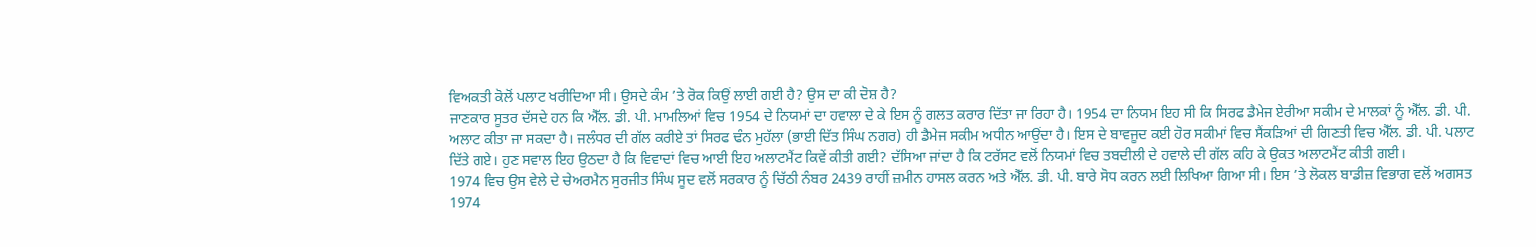ਵਿਅਕਤੀ ਕੋਲੋਂ ਪਲਾਟ ਖਰੀਦਿਆ ਸੀ। ਉਸਦੇ ਕੰਮ ’ਤੇ ਰੋਕ ਕਿਉਂ ਲਾਈ ਗਈ ਹੈ? ਉਸ ਦਾ ਕੀ ਦੋਸ਼ ਹੈ?
ਜਾਣਕਾਰ ਸੂਤਰ ਦੱਸਦੇ ਹਨ ਕਿ ਐੱਲ. ਡੀ. ਪੀ. ਮਾਮਲਿਆਂ ਵਿਚ 1954 ਦੇ ਨਿਯਮਾਂ ਦਾ ਹਵਾਲਾ ਦੇ ਕੇ ਇਸ ਨੂੰ ਗਲਤ ਕਰਾਰ ਦਿੱਤਾ ਜਾ ਰਿਹਾ ਹੈ। 1954 ਦਾ ਨਿਯਮ ਇਹ ਸੀ ਕਿ ਸਿਰਫ ਡੈਮੇਜ ਏਰੀਆ ਸਕੀਮ ਦੇ ਮਾਲਕਾਂ ਨੂੰ ਐੱਲ. ਡੀ. ਪੀ. ਅਲਾਟ ਕੀਤਾ ਜਾ ਸਕਦਾ ਹੈ। ਜਲੰਧਰ ਦੀ ਗੱਲ ਕਰੀਏ ਤਾਂ ਸਿਰਫ ਢੰਨ ਮੁਹੱਲਾ (ਭਾਈ ਦਿੱਤ ਸਿੰਘ ਨਗਰ) ਹੀ ਡੈਮੇਜ ਸਕੀਮ ਅਧੀਨ ਆਉਂਦਾ ਹੈ। ਇਸ ਦੇ ਬਾਵਜੂਦ ਕਈ ਹੋਰ ਸਕੀਮਾਂ ਵਿਚ ਸੈਂਕੜਿਆਂ ਦੀ ਗਿਣਤੀ ਵਿਚ ਐੱਲ. ਡੀ. ਪੀ. ਪਲਾਟ ਦਿੱਤੇ ਗਏ। ਹੁਣ ਸਵਾਲ ਇਹ ਉਠਦਾ ਹੈ ਕਿ ਵਿਵਾਦਾਂ ਵਿਚ ਆਈ ਇਹ ਅਲਾਟਮੈਂਟ ਕਿਵੇਂ ਕੀਤੀ ਗਈ? ਦੱਸਿਆ ਜਾਂਦਾ ਹੈ ਕਿ ਟਰੱਸਟ ਵਲੋਂ ਨਿਯਮਾਂ ਵਿਚ ਤਬਦੀਲੀ ਦੇ ਹਵਾਲੇ ਦੀ ਗੱਲ ਕਹਿ ਕੇ ਉਕਤ ਅਲਾਟਮੈਂਟ ਕੀਤੀ ਗਈ।
1974 ਵਿਚ ਉਸ ਵੇਲੇ ਦੇ ਚੇਅਰਮੈਨ ਸੁਰਜੀਤ ਸਿੰਘ ਸੂਦ ਵਲੋਂ ਸਰਕਾਰ ਨੂੰ ਚਿੱਠੀ ਨੰਬਰ 2439 ਰਾਹੀਂ ਜ਼ਮੀਨ ਹਾਸਲ ਕਰਨ ਅਤੇ ਐੱਲ. ਡੀ. ਪੀ. ਬਾਰੇ ਸੋਧ ਕਰਨ ਲਈ ਲਿਖਿਆ ਗਿਆ ਸੀ। ਇਸ ’ਤੇ ਲੋਕਲ ਬਾਡੀਜ਼ ਵਿਭਾਗ ਵਲੋਂ ਅਗਸਤ 1974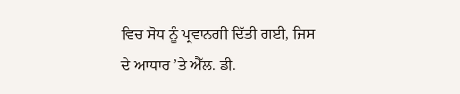ਵਿਚ ਸੋਧ ਨੂੰ ਪ੍ਰਵਾਨਗੀ ਦਿੱਤੀ ਗਈ, ਜਿਸ ਦੇ ਆਧਾਰ ’ਤੇ ਐੱਲ. ਡੀ.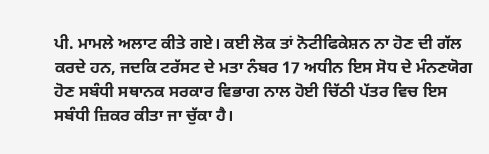ਪੀ. ਮਾਮਲੇ ਅਲਾਟ ਕੀਤੇ ਗਏ। ਕਈ ਲੋਕ ਤਾਂ ਨੋਟੀਫਿਕੇਸ਼ਨ ਨਾ ਹੋਣ ਦੀ ਗੱਲ ਕਰਦੇ ਹਨ, ਜਦਕਿ ਟਰੱਸਟ ਦੇ ਮਤਾ ਨੰਬਰ 17 ਅਧੀਨ ਇਸ ਸੋਧ ਦੇ ਮੰਨਣਯੋਗ ਹੋਣ ਸਬੰਧੀ ਸਥਾਨਕ ਸਰਕਾਰ ਵਿਭਾਗ ਨਾਲ ਹੋਈ ਚਿੱਠੀ ਪੱਤਰ ਵਿਚ ਇਸ ਸਬੰਧੀ ਜ਼ਿਕਰ ਕੀਤਾ ਜਾ ਚੁੱਕਾ ਹੈ।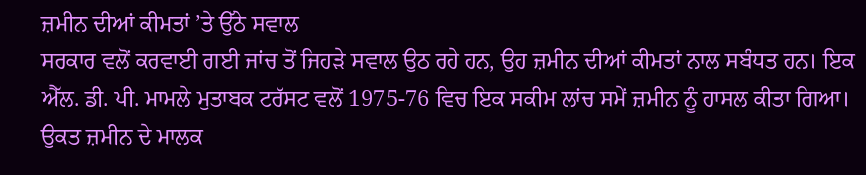ਜ਼ਮੀਨ ਦੀਆਂ ਕੀਮਤਾਂ ’ਤੇ ਉੱਠੇ ਸਵਾਲ
ਸਰਕਾਰ ਵਲੋਂ ਕਰਵਾਈ ਗਈ ਜਾਂਚ ਤੋਂ ਜਿਹੜੇ ਸਵਾਲ ਉਠ ਰਹੇ ਹਨ, ਉਹ ਜ਼ਮੀਨ ਦੀਆਂ ਕੀਮਤਾਂ ਨਾਲ ਸਬੰਧਤ ਹਨ। ਇਕ ਐੱਲ. ਡੀ. ਪੀ. ਮਾਮਲੇ ਮੁਤਾਬਕ ਟਰੱਸਟ ਵਲੋਂ 1975-76 ਵਿਚ ਇਕ ਸਕੀਮ ਲਾਂਚ ਸਮੇਂ ਜ਼ਮੀਨ ਨੂੰ ਹਾਸਲ ਕੀਤਾ ਗਿਆ। ਉਕਤ ਜ਼ਮੀਨ ਦੇ ਮਾਲਕ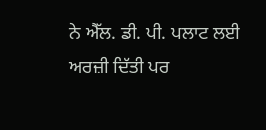ਨੇ ਐੱਲ. ਡੀ. ਪੀ. ਪਲਾਟ ਲਈ ਅਰਜ਼ੀ ਦਿੱਤੀ ਪਰ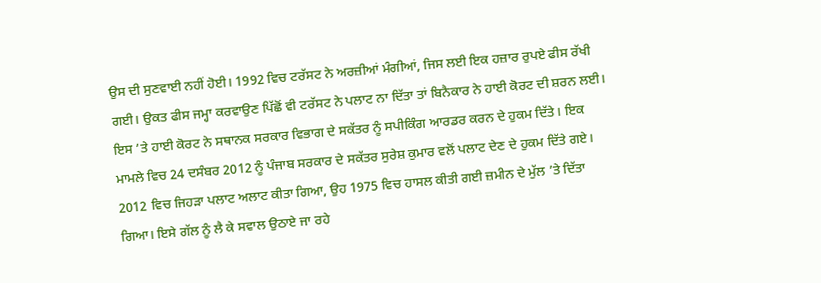ਉਸ ਦੀ ਸੁਣਵਾਈ ਨਹੀਂ ਹੋਈ। 1992 ਵਿਚ ਟਰੱਸਟ ਨੇ ਅਰਜ਼ੀਆਂ ਮੰਗੀਆਂ, ਜਿਸ ਲਈ ਇਕ ਹਜ਼ਾਰ ਰੁਪਏ ਫੀਸ ਰੱਖੀ ਗਈ। ਉਕਤ ਫੀਸ ਜਮ੍ਹਾ ਕਰਵਾਉਣ ਪਿੱਛੋਂ ਵੀ ਟਰੱਸਟ ਨੇ ਪਲਾਟ ਨਾ ਦਿੱਤਾ ਤਾਂ ਬਿਨੈਕਾਰ ਨੇ ਹਾਈ ਕੋਰਟ ਦੀ ਸ਼ਰਨ ਲਈ। ਇਸ ’ਤੇ ਹਾਈ ਕੋਰਟ ਨੇ ਸਥਾਨਕ ਸਰਕਾਰ ਵਿਭਾਗ ਦੇ ਸਕੱਤਰ ਨੂੰ ਸਪੀਕਿੰਗ ਆਰਡਰ ਕਰਨ ਦੇ ਹੁਕਮ ਦਿੱਤੇ। ਇਕ ਮਾਮਲੇ ਵਿਚ 24 ਦਸੰਬਰ 2012 ਨੂੰ ਪੰਜਾਬ ਸਰਕਾਰ ਦੇ ਸਕੱਤਰ ਸੁਰੇਸ਼ ਕੁਮਾਰ ਵਲੋਂ ਪਲਾਟ ਦੇਣ ਦੇ ਹੁਕਮ ਦਿੱਤੇ ਗਏ। 2012 ਵਿਚ ਜਿਹੜਾ ਪਲਾਟ ਅਲਾਟ ਕੀਤਾ ਗਿਆ, ਉਹ 1975 ਵਿਚ ਹਾਸਲ ਕੀਤੀ ਗਈ ਜ਼ਮੀਨ ਦੇ ਮੁੱਲ ’ਤੇ ਦਿੱਤਾ ਗਿਆ। ਇਸੇ ਗੱਲ ਨੂੰ ਲੈ ਕੇ ਸਵਾਲ ਉਠਾਏ ਜਾ ਰਹੇ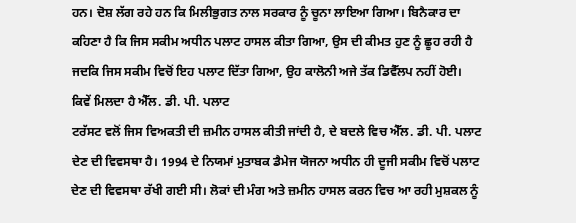ਹਨ। ਦੋਸ਼ ਲੱਗ ਰਹੇ ਹਨ ਕਿ ਮਿਲੀਭੁਗਤ ਨਾਲ ਸਰਕਾਰ ਨੂੰ ਚੂਨਾ ਲਾਇਆ ਗਿਆ। ਬਿਨੈਕਾਰ ਦਾ ਕਹਿਣਾ ਹੈ ਕਿ ਜਿਸ ਸਕੀਮ ਅਧੀਨ ਪਲਾਟ ਹਾਸਲ ਕੀਤਾ ਗਿਆ, ਉਸ ਦੀ ਕੀਮਤ ਹੁਣ ਨੂੰ ਛੂਹ ਰਹੀ ਹੈ ਜਦਕਿ ਜਿਸ ਸਕੀਮ ਵਿਚੋਂ ਇਹ ਪਲਾਟ ਦਿੱਤਾ ਗਿਆ, ਉਹ ਕਾਲੋਨੀ ਅਜੇ ਤੱਕ ਡਿਵੈੱਲਪ ਨਹੀਂ ਹੋਈ।
ਕਿਵੇਂ ਮਿਲਦਾ ਹੈ ਐੱਲ. ਡੀ. ਪੀ. ਪਲਾਟ
ਟਰੱਸਟ ਵਲੋਂ ਜਿਸ ਵਿਅਕਤੀ ਦੀ ਜ਼ਮੀਨ ਹਾਸਲ ਕੀਤੀ ਜਾਂਦੀ ਹੈ, ਦੇ ਬਦਲੇ ਵਿਚ ਐੱਲ. ਡੀ. ਪੀ. ਪਲਾਟ ਦੇਣ ਦੀ ਵਿਵਸਥਾ ਹੈ। 1994 ਦੇ ਨਿਯਮਾਂ ਮੁਤਾਬਕ ਡੈਮੇਜ ਯੋਜਨਾ ਅਧੀਨ ਹੀ ਦੂਜੀ ਸਕੀਮ ਵਿਚੋਂ ਪਲਾਟ ਦੇਣ ਦੀ ਵਿਵਸਥਾ ਰੱਖੀ ਗਈ ਸੀ। ਲੋਕਾਂ ਦੀ ਮੰਗ ਅਤੇ ਜ਼ਮੀਨ ਹਾਸਲ ਕਰਨ ਵਿਚ ਆ ਰਹੀ ਮੁਸ਼ਕਲ ਨੂੰ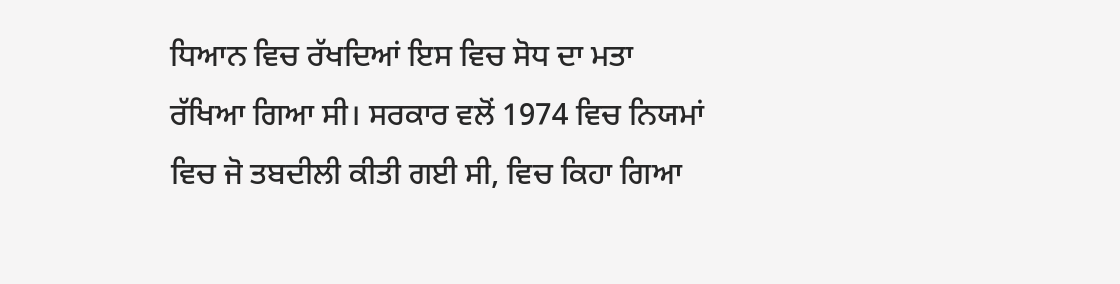ਧਿਆਨ ਵਿਚ ਰੱਖਦਿਆਂ ਇਸ ਵਿਚ ਸੋਧ ਦਾ ਮਤਾ ਰੱਖਿਆ ਗਿਆ ਸੀ। ਸਰਕਾਰ ਵਲੋਂ 1974 ਵਿਚ ਨਿਯਮਾਂ ਵਿਚ ਜੋ ਤਬਦੀਲੀ ਕੀਤੀ ਗਈ ਸੀ, ਵਿਚ ਕਿਹਾ ਗਿਆ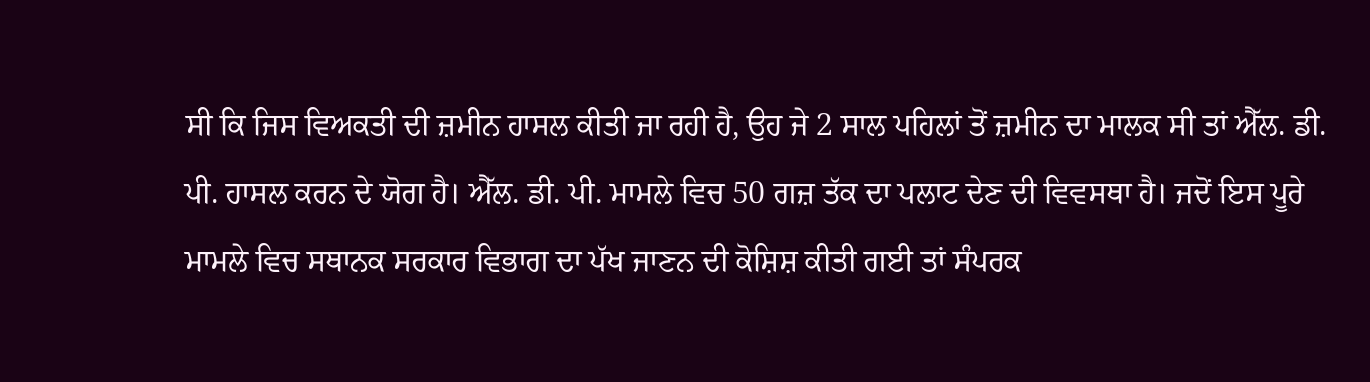ਸੀ ਕਿ ਜਿਸ ਵਿਅਕਤੀ ਦੀ ਜ਼ਮੀਨ ਹਾਸਲ ਕੀਤੀ ਜਾ ਰਹੀ ਹੈ, ਉਹ ਜੇ 2 ਸਾਲ ਪਹਿਲਾਂ ਤੋਂ ਜ਼ਮੀਨ ਦਾ ਮਾਲਕ ਸੀ ਤਾਂ ਐੱਲ. ਡੀ. ਪੀ. ਹਾਸਲ ਕਰਨ ਦੇ ਯੋਗ ਹੈ। ਐੱਲ. ਡੀ. ਪੀ. ਮਾਮਲੇ ਵਿਚ 50 ਗਜ਼ ਤੱਕ ਦਾ ਪਲਾਟ ਦੇਣ ਦੀ ਵਿਵਸਥਾ ਹੈ। ਜਦੋਂ ਇਸ ਪੂਰੇ ਮਾਮਲੇ ਵਿਚ ਸਥਾਨਕ ਸਰਕਾਰ ਵਿਭਾਗ ਦਾ ਪੱਖ ਜਾਣਨ ਦੀ ਕੋਸ਼ਿਸ਼ ਕੀਤੀ ਗਈ ਤਾਂ ਸੰਪਰਕ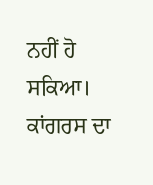ਨਹੀਂ ਹੋ ਸਕਿਆ।
ਕਾਂਗਰਸ ਦਾ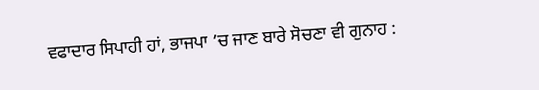ਵਫਾਦਾਰ ਸਿਪਾਹੀ ਹਾਂ, ਭਾਜਪਾ ’ਚ ਜਾਣ ਬਾਰੇ ਸੋਚਣਾ ਵੀ ਗੁਨਾਹ :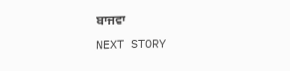ਬਾਜਵਾ
NEXT STORY